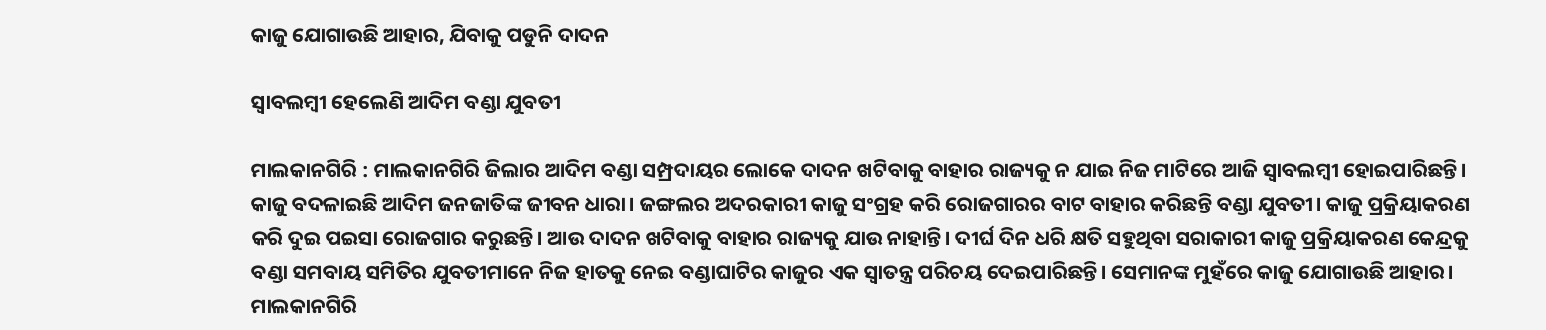କାଜୁ ଯୋଗାଉଛି ଆହାର, ଯିବାକୁ ପଡୁନି ଦାଦନ

ସ୍ୱାବଲମ୍ବୀ ହେଲେଣି ଆଦିମ ବଣ୍ଡା ଯୁବତୀ

ମାଲକାନଗିରି : ମାଲକାନଗିରି ଜିଲାର ଆଦିମ ବଣ୍ଡା ସମ୍ପ୍ରଦାୟର ଲୋକେ ଦାଦନ ଖଟିବାକୁ ବାହାର ରାଜ୍ୟକୁ ନ ଯାଇ ନିଜ ମାଟିରେ ଆଜି ସ୍ୱାବଲମ୍ବୀ ହୋଇପାରିଛନ୍ତି। କାଜୁ ବଦଳାଇଛି ଆଦିମ ଜନଜାତିଙ୍କ ଜୀବନ ଧାରା। ଜଙ୍ଗଲର ଅଦରକାରୀ କାଜୁ ସଂଗ୍ରହ କରି ରୋଜଗାରର ବାଟ ବାହାର କରିଛନ୍ତି ବଣ୍ଡା ଯୁବତୀ। କାଜୁ ପ୍ରକ୍ରିୟାକରଣ କରି ଦୁଇ ପଇସା ରୋଜଗାର କରୁଛନ୍ତି। ଆଉ ଦାଦନ ଖଟିବାକୁ ବାହାର ରାଜ୍ୟକୁ ଯାଉ ନାହାନ୍ତି। ଦୀର୍ଘ ଦିନ ଧରି କ୍ଷତି ସହୁଥିବା ସରାକାରୀ କାଜୁ ପ୍ରକ୍ରିୟାକରଣ କେନ୍ଦ୍ରକୁ ବଣ୍ଡା ସମବାୟ ସମିତିର ଯୁବତୀମାନେ ନିଜ ହାତକୁ ନେଇ ବଣ୍ଡାଘାଟିର କାଜୁର ଏକ ସ୍ୱାତନ୍ତ୍ର ପରିଚୟ ଦେଇପାରିଛନ୍ତି। ସେମାନଙ୍କ ମୁହଁରେ କାଜୁ ଯୋଗାଉଛି ଆହାର। ମାଲକାନଗିରି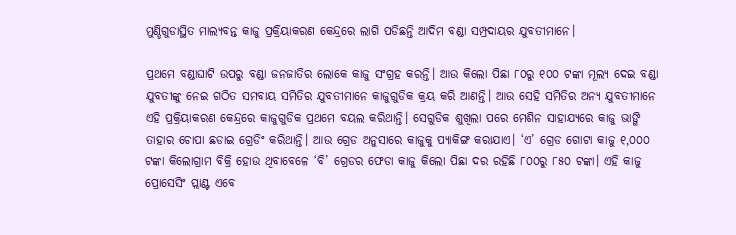ମୁଣ୍ଡିଗୁଡାସ୍ଥିତ ମାଲ୍ୟବନ୍ତ କାଜୁ ପ୍ରକ୍ରିୟାକରଣ କେନ୍ଦ୍ରରେ ଲାଗି ପଡିଛନ୍ତି ଆଦିମ ବଣ୍ଡା ସମ୍ପ୍ରଦାୟର ଯୁବତୀମାନେ।

ପ୍ରଥମେ ବଣ୍ଡାଘାଟି ଉପରୁ ବଣ୍ଡା ଜନଜାତିର ଲୋକେ କାଜୁ ସଂଗ୍ରହ କରନ୍ତି। ଆଉ କିଲୋ ପିଛା ୮୦ରୁ ୧୦୦ ଟଙ୍କା ମୂଲ୍ୟ ଦେଇ ବଣ୍ଡା ଯୁବତୀଙ୍କୁ ନେଇ ଗଠିତ ସମବାୟ ସମିତିର ଯୁବତୀମାନେ କାଜୁଗୁଡିକ କ୍ରୟ କରି ଆଣନ୍ତି। ଆଉ ସେହି ସମିତିର ଅନ୍ୟ ଯୁବତୀମାନେ ଏହି ପ୍ରକ୍ରିୟାକରଣ କେନ୍ଦ୍ରରେ କାଜୁଗୁଡିକ ପ୍ରଥମେ ବୟଲ କରିଥାନ୍ତି। ସେଗୁଡିକ ଶୁଖିଲା ପରେ ମେଶିନ ସାହାଯ୍ୟରେ କାଜୁ ଭାଙ୍ଗି ତାହାର ଚୋପା ଛଡାଇ ଗ୍ରେଡିଂ କରିଥାନ୍ତି। ଆଉ ଗ୍ରେଡ ଅନୁସାରେ କାଜୁକୁ ପ୍ୟାକିଙ୍ଗ କରାଯାଏ। ‘ଏ’ ଗ୍ରେଡ ଗୋଟା କାଜୁ ୧,୦୦୦ ଟଙ୍କା କିଲୋଗ୍ରାମ ବିକ୍ରି ହୋଉ ଥିବାବେଳେ ‘ବି’ ଗ୍ରେଡର ଫେଡା କାଜୁ କିଲୋ ପିଛା ଦର ରହିଛି ୮୦୦ରୁ ୮୫୦ ଟଙ୍କା। ଏହି କାଜୁ ପ୍ରୋସେସିଂ ପ୍ଲାଣ୍ଟ ଏବେ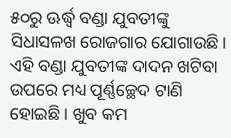୫୦ରୁ ଊର୍ଦ୍ଧ୍ବ ବଣ୍ଡା ଯୁବତୀଙ୍କୁ ସିଧାସଳଖ ରୋଜଗାର ଯୋଗାଉଛି। ଏହି ବଣ୍ଡା ଯୁବତୀଙ୍କ ଦାଦନ ଖଟିବା ଉପରେ ମଧ୍ୟ ପୂର୍ଣ୍ଣଚ୍ଛେଦ ଟାଣି ହୋଇଛି। ଖୁବ କମ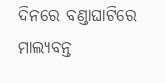ଦିନରେ ବଣ୍ଡାଘାଟିରେ ମାଲ୍ୟବନ୍ତ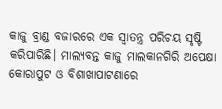କାଜୁ ବ୍ରାଣ୍ଡ ବଜାରରେ ଏକ ସ୍ୱାତନ୍ତ୍ର ପରିଚୟ ସୃଷ୍ଟି କରିପାରିଛି। ମାଲ୍ୟବନ୍ତ କାଜୁ ମାଲକାନଗିରି ଅପେକ୍ଷା କୋରାପୁଟ ଓ ବିଶାଖାପାଟଣାରେ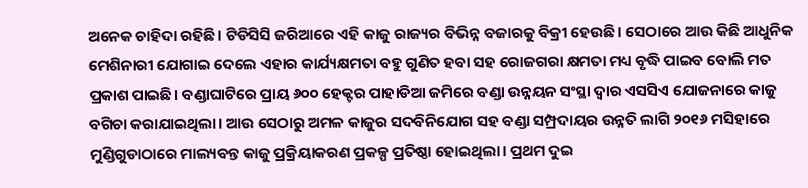ଅନେକ ଚାହିଦା ରହିଛି। ଟିଡିସିସି ଜରିଆରେ ଏହି କାଜୁ ରାଜ୍ୟର ବିଭିନ୍ନ ବଜାରକୁ ବିକ୍ରୀ ହେଉଛି। ସେଠାରେ ଆଉ କିଛି ଆଧୁନିକ ମେଶିନାରୀ ଯୋଗାଇ ଦେଲେ ଏହାର କାର୍ଯ୍ୟକ୍ଷମତା ବହୁ ଗୁଣିତ ହବା ସହ ରୋଜଗରା କ୍ଷମତା ମଧ୍ୟ ବୃଦ୍ଧି ପାଇବ ବୋଲି ମତ ପ୍ରକାଶ ପାଇଛି। ବଣ୍ଡାଘାଟିରେ ପ୍ରାୟ ୬୦୦ ହେକ୍ଟର ପାହାଡିଆ ଜମିରେ ବଣ୍ଡା ଉନ୍ନୟନ ସଂସ୍ଥା ଦ୍ୱାର ଏସସିଏ ଯୋଜନାରେ କାଜୁ ବଗିଚା କରାଯାଇଥିଲା। ଆଉ ସେଠାରୁ ଅମଳ କାଜୁର ସଦବିନିଯୋଗ ସହ ବଣ୍ଡା ସମ୍ପ୍ରଦାୟର ଉନ୍ନତି ଲାଗି ୨୦୧୬ ମସିହାରେ ମୁଣ୍ଡିଗୁଡାଠାରେ ମାଲ୍ୟବନ୍ତ କାଜୁ ପ୍ରକ୍ରିୟାକରଣ ପ୍ରକଳ୍ପ ପ୍ରତିଷ୍ଠା ହୋଇଥିଲା। ପ୍ରଥମ ଦୁଇ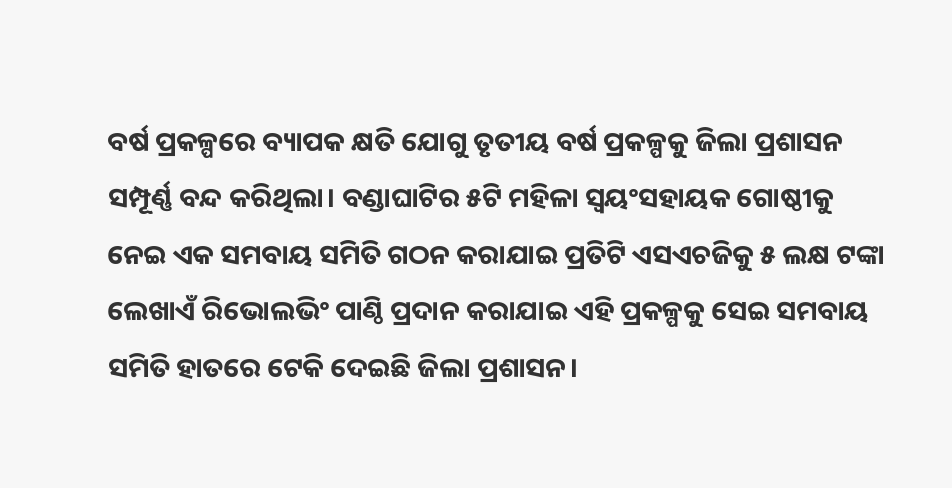ବର୍ଷ ପ୍ରକଳ୍ପରେ ବ୍ୟାପକ କ୍ଷତି ଯୋଗୁ ତୃତୀୟ ବର୍ଷ ପ୍ରକଳ୍ପକୁ ଜିଲା ପ୍ରଶାସନ ସମ୍ପୂର୍ଣ୍ଣ ବନ୍ଦ କରିଥିଲା। ବଣ୍ଡାଘାଟିର ୫ଟି ମହିଳା ସ୍ୱୟଂସହାୟକ ଗୋଷ୍ଠୀକୁ ନେଇ ଏକ ସମବାୟ ସମିତି ଗଠନ କରାଯାଇ ପ୍ରତିଟି ଏସଏଚଜିକୁ ୫ ଲକ୍ଷ ଟଙ୍କା ଲେଖାଏଁ ରିଭୋଲଭିଂ ପାଣ୍ଠି ପ୍ରଦାନ କରାଯାଇ ଏହି ପ୍ରକଳ୍ପକୁ ସେଇ ସମବାୟ ସମିତି ହାତରେ ଟେକି ଦେଇଛି ଜିଲା ପ୍ରଶାସନ।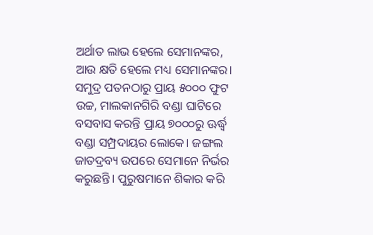ଅର୍ଥାତ ଲାଭ ହେଲେ ସେମାନଙ୍କର, ଆଉ କ୍ଷତି ହେଲେ ମଧ୍ୟ ସେମାନଙ୍କର। ସମୁଦ୍ର ପତନଠାରୁ ପ୍ରାୟ ୫୦୦୦ ଫୁଟ ଉଚ୍ଚ, ମାଲକାନଗିରି ବଣ୍ଡା ଘାଟିରେ ବସବାସ କରନ୍ତି ପ୍ରାୟ ୭୦୦୦ରୁ ଊର୍ଦ୍ଧ୍ବ ବଣ୍ଡା ସମ୍ପ୍ରଦାୟର ଲୋକେ। ଜଙ୍ଗଲ ଜାତଦ୍ରବ୍ୟ ଉପରେ ସେମାନେ ନିର୍ଭର କରୁଛନ୍ତି। ପୁରୁଷମାନେ ଶିକାର କରି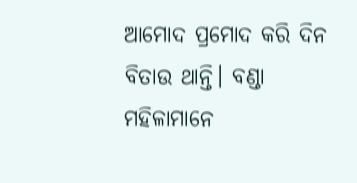ଆମୋଦ ପ୍ରମୋଦ କରି ଦିନ ବିତାଉ ଥାନ୍ତି। ବଣ୍ଡା ମହିଳାମାନେ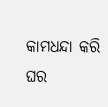କାମଧନ୍ଦା କରି ଘର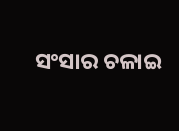ସଂସାର ଚଳାଇ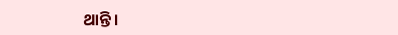ଥାନ୍ତି।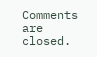Comments are closed.